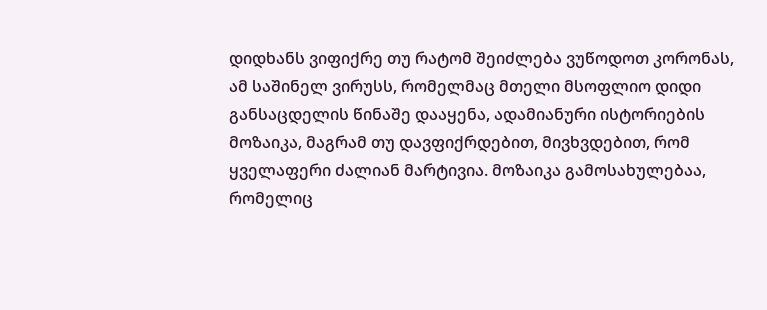დიდხანს ვიფიქრე თუ რატომ შეიძლება ვუწოდოთ კორონას, ამ საშინელ ვირუსს, რომელმაც მთელი მსოფლიო დიდი განსაცდელის წინაშე დააყენა, ადამიანური ისტორიების მოზაიკა, მაგრამ თუ დავფიქრდებით, მივხვდებით, რომ ყველაფერი ძალიან მარტივია. მოზაიკა გამოსახულებაა, რომელიც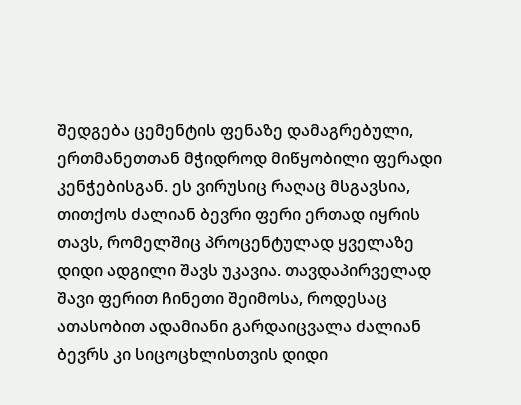შედგება ცემენტის ფენაზე დამაგრებული, ერთმანეთთან მჭიდროდ მიწყობილი ფერადი კენჭებისგან. ეს ვირუსიც რაღაც მსგავსია, თითქოს ძალიან ბევრი ფერი ერთად იყრის თავს, რომელშიც პროცენტულად ყველაზე დიდი ადგილი შავს უკავია. თავდაპირველად შავი ფერით ჩინეთი შეიმოსა, როდესაც ათასობით ადამიანი გარდაიცვალა ძალიან ბევრს კი სიცოცხლისთვის დიდი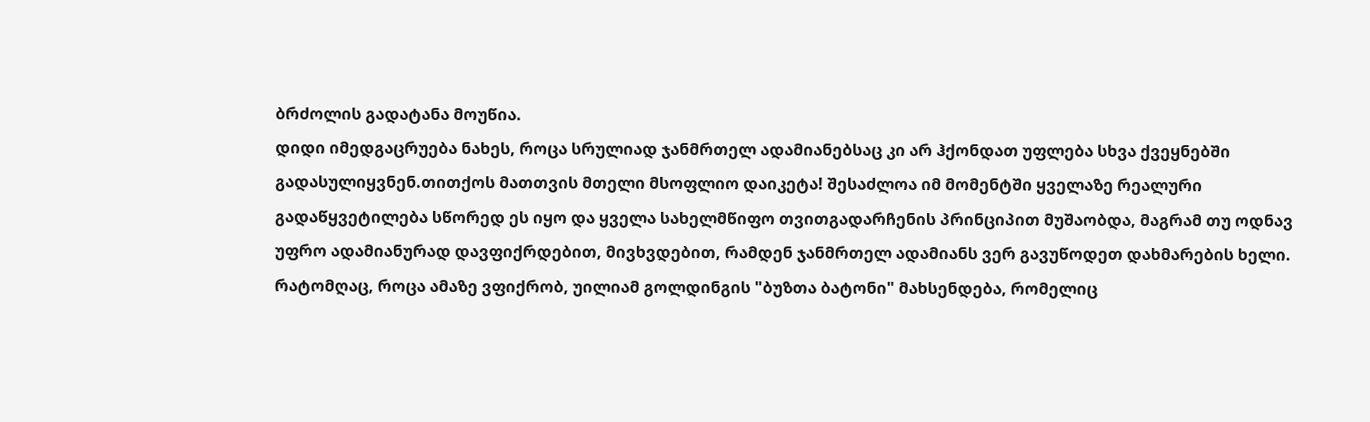ბრძოლის გადატანა მოუწია.
დიდი იმედგაცრუება ნახეს, როცა სრულიად ჯანმრთელ ადამიანებსაც კი არ ჰქონდათ უფლება სხვა ქვეყნებში გადასულიყვნენ.თითქოს მათთვის მთელი მსოფლიო დაიკეტა! შესაძლოა იმ მომენტში ყველაზე რეალური გადაწყვეტილება სწორედ ეს იყო და ყველა სახელმწიფო თვითგადარჩენის პრინციპით მუშაობდა, მაგრამ თუ ოდნავ უფრო ადამიანურად დავფიქრდებით, მივხვდებით, რამდენ ჯანმრთელ ადამიანს ვერ გავუწოდეთ დახმარების ხელი. რატომღაც, როცა ამაზე ვფიქრობ, უილიამ გოლდინგის "ბუზთა ბატონი" მახსენდება, რომელიც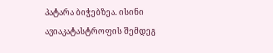პატარა ბიჭებზეა. ისინი ავიაკატასტროფის შემდეგ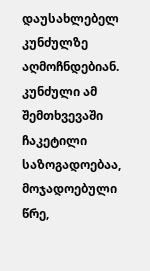დაუსახლებელ კუნძულზე აღმოჩნდებიან. კუნძული ამ შემთხვევაში ჩაკეტილი საზოგადოებაა, მოჯადოებული წრე,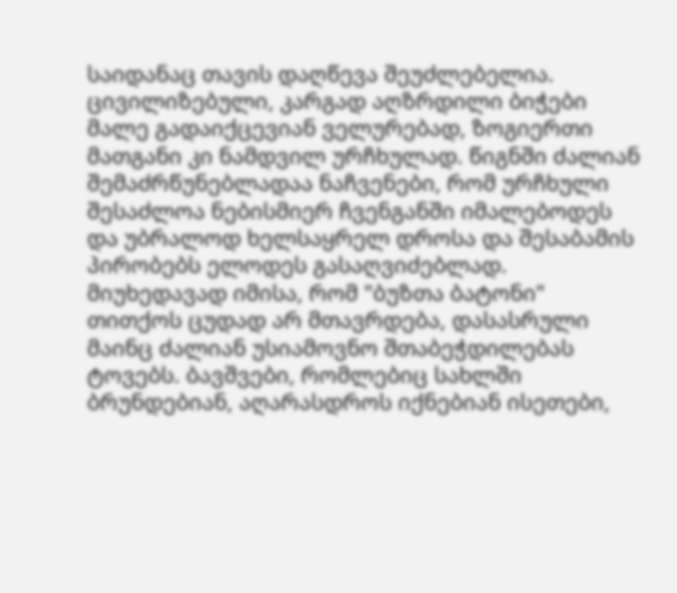საიდანაც თავის დაღწევა შეუძლებელია. ცივილიზებული, კარგად აღზრდილი ბიჭები მალე გადაიქცევიან ველურებად, ზოგიერთი მათგანი კი ნამდვილ ურჩხულად. წიგნში ძალიან შემაძრწუნებლადაა ნაჩვენები, რომ ურჩხული შესაძლოა ნებისმიერ ჩვენგანში იმალებოდეს და უბრალოდ ხელსაყრელ დროსა და შესაბამის პირობებს ელოდეს გასაღვიძებლად. მიუხედავად იმისა, რომ "ბუზთა ბატონი" თითქოს ცუდად არ მთავრდება, დასასრული მაინც ძალიან უსიამოვნო შთაბეჭდილებას ტოვებს. ბავშვები, რომლებიც სახლში ბრუნდებიან, აღარასდროს იქნებიან ისეთები,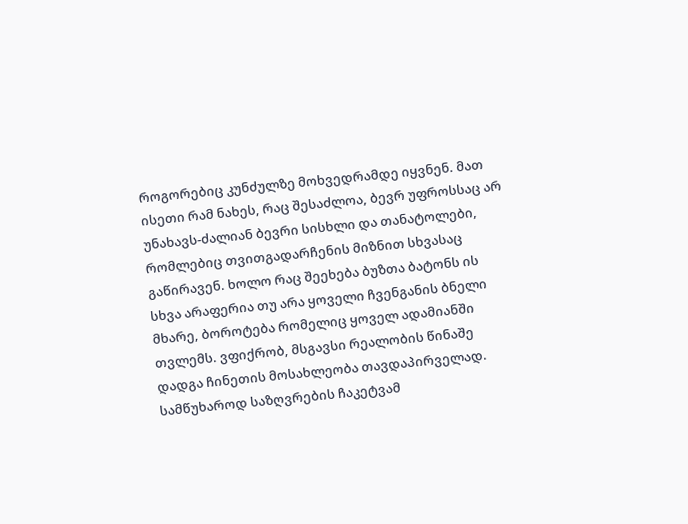როგორებიც კუნძულზე მოხვედრამდე იყვნენ. მათ ისეთი რამ ნახეს, რაც შესაძლოა, ბევრ უფროსსაც არ უნახავს-ძალიან ბევრი სისხლი და თანატოლები, რომლებიც თვითგადარჩენის მიზნით სხვასაც გაწირავენ. ხოლო რაც შეეხება ბუზთა ბატონს ის სხვა არაფერია თუ არა ყოველი ჩვენგანის ბნელი მხარე, ბოროტება რომელიც ყოველ ადამიანში თვლემს. ვფიქრობ, მსგავსი რეალობის წინაშე დადგა ჩინეთის მოსახლეობა თავდაპირველად.
სამწუხაროდ საზღვრების ჩაკეტვამ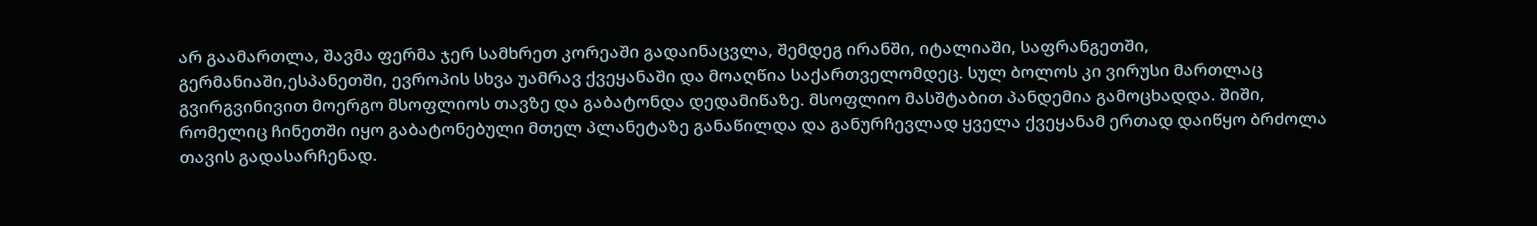არ გაამართლა, შავმა ფერმა ჯერ სამხრეთ კორეაში გადაინაცვლა, შემდეგ ირანში, იტალიაში, საფრანგეთში, გერმანიაში,ესპანეთში, ევროპის სხვა უამრავ ქვეყანაში და მოაღწია საქართველომდეც. სულ ბოლოს კი ვირუსი მართლაც გვირგვინივით მოერგო მსოფლიოს თავზე და გაბატონდა დედამიწაზე. მსოფლიო მასშტაბით პანდემია გამოცხადდა. შიში, რომელიც ჩინეთში იყო გაბატონებული მთელ პლანეტაზე განაწილდა და განურჩევლად ყველა ქვეყანამ ერთად დაიწყო ბრძოლა თავის გადასარჩენად.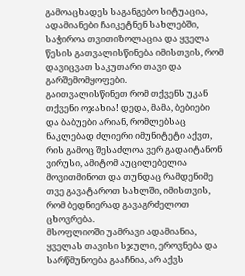გამოაცხადეს საგანგებო სიტუაცია, ადამიანები ჩაიკეტნენ სახლებში, საჭიროა თვითიზოლაცია და ყველა წესის გათვალისწინება იმისთვის, რომ დავიცვათ საკუთარი თავი და გარშემომყოფები.
გაითვალისწინეთ რომ თქვენს უკან თქვენი ოჯახია! დედა, მამა, ბებიები და ბაბუები არიან, რომლებსაც ნაკლებად ძლიერი იმუნიტეტი აქვთ, რის გამოც შესაძლოა ვერ გადაიტანონ ვირუსი, ამიტომ აუცილებელია მოვითმინოთ და თუნდაც რამდენიმე თვე გავატაროთ სახლში, იმისთვის, რომ ბედნიერად გავაგრძელოთ ცხოვრება.
მსოფლიოში უამრავი ადამიანია, ყველას თავისი სჯული, ეროვნება და სარწმუნოება გააჩნია, არ აქვს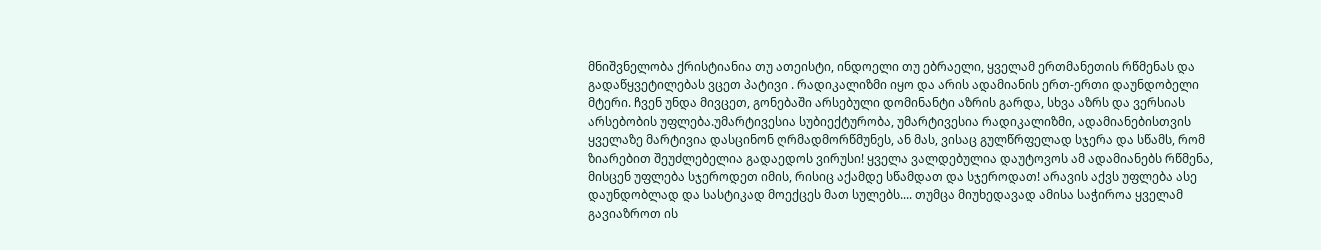მნიშვნელობა ქრისტიანია თუ ათეისტი, ინდოელი თუ ებრაელი, ყველამ ერთმანეთის რწმენას და გადაწყვეტილებას ვცეთ პატივი . რადიკალიზმი იყო და არის ადამიანის ერთ-ერთი დაუნდობელი მტერი. ჩვენ უნდა მივცეთ, გონებაში არსებული დომინანტი აზრის გარდა, სხვა აზრს და ვერსიას არსებობის უფლება.უმარტივესია სუბიექტურობა, უმარტივესია რადიკალიზმი, ადამიანებისთვის ყველაზე მარტივია დასცინონ ღრმადმორწმუნეს, ან მას, ვისაც გულწრფელად სჯერა და სწამს, რომ ზიარებით შეუძლებელია გადაედოს ვირუსი! ყველა ვალდებულია დაუტოვოს ამ ადამიანებს რწმენა, მისცენ უფლება სჯეროდეთ იმის, რისიც აქამდე სწამდათ და სჯეროდათ! არავის აქვს უფლება ასე დაუნდობლად და სასტიკად მოექცეს მათ სულებს.... თუმცა მიუხედავად ამისა საჭიროა ყველამ გავიაზროთ ის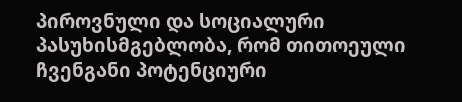პიროვნული და სოციალური პასუხისმგებლობა, რომ თითოეული ჩვენგანი პოტენციური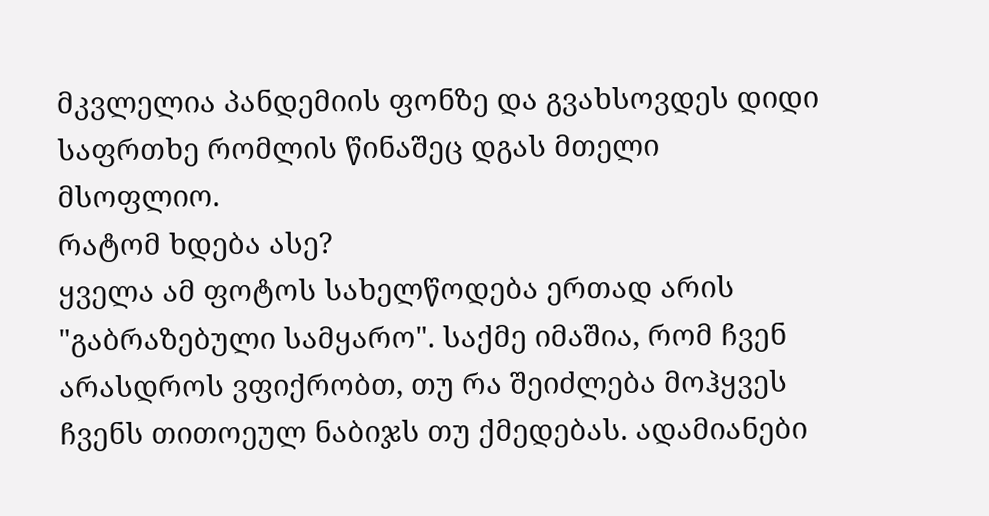მკვლელია პანდემიის ფონზე და გვახსოვდეს დიდი საფრთხე რომლის წინაშეც დგას მთელი მსოფლიო.
რატომ ხდება ასე?
ყველა ამ ფოტოს სახელწოდება ერთად არის "გაბრაზებული სამყარო". საქმე იმაშია, რომ ჩვენ არასდროს ვფიქრობთ, თუ რა შეიძლება მოჰყვეს ჩვენს თითოეულ ნაბიჯს თუ ქმედებას. ადამიანები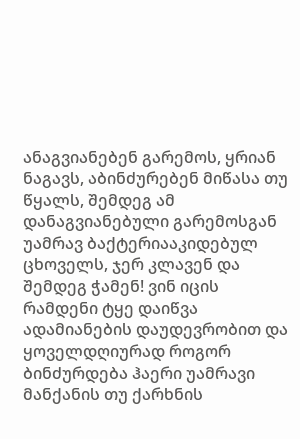ანაგვიანებენ გარემოს, ყრიან ნაგავს, აბინძურებენ მიწასა თუ წყალს, შემდეგ ამ დანაგვიანებული გარემოსგან უამრავ ბაქტერიააკიდებულ ცხოველს, ჯერ კლავენ და შემდეგ ჭამენ! ვინ იცის რამდენი ტყე დაიწვა ადამიანების დაუდევრობით და ყოველდღიურად როგორ ბინძურდება ჰაერი უამრავი მანქანის თუ ქარხნის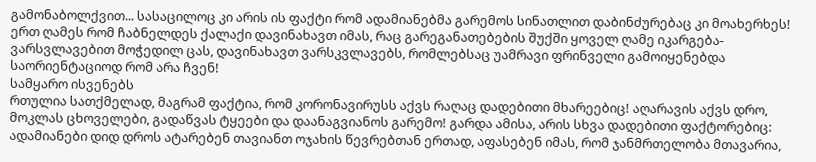გამონაბოლქვით... სასაცილოც კი არის ის ფაქტი რომ ადამიანებმა გარემოს სინათლით დაბინძურებაც კი მოახერხეს! ერთ ღამეს რომ ჩაბნელდეს ქალაქი დავინახავთ იმას, რაც გარეგანათებების შუქში ყოველ ღამე იკარგება-ვარსვლავებით მოჭედილ ცას, დავინახავთ ვარსკვლავებს, რომლებსაც უამრავი ფრინველი გამოიყენებდა საორიენტაციოდ რომ არა ჩვენ!
სამყარო ისვენებს
რთულია სათქმელად, მაგრამ ფაქტია, რომ კორონავირუსს აქვს რაღაც დადებითი მხარეებიც! აღარავის აქვს დრო, მოკლას ცხოველები, გადაწვას ტყეები და დაანაგვიანოს გარემო! გარდა ამისა, არის სხვა დადებითი ფაქტორებიც: ადამიანები დიდ დროს ატარებენ თავიანთ ოჯახის წევრებთან ერთად, აფასებენ იმას, რომ ჯანმრთელობა მთავარია,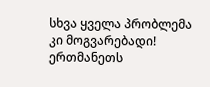სხვა ყველა პრობლემა კი მოგვარებადი! ერთმანეთს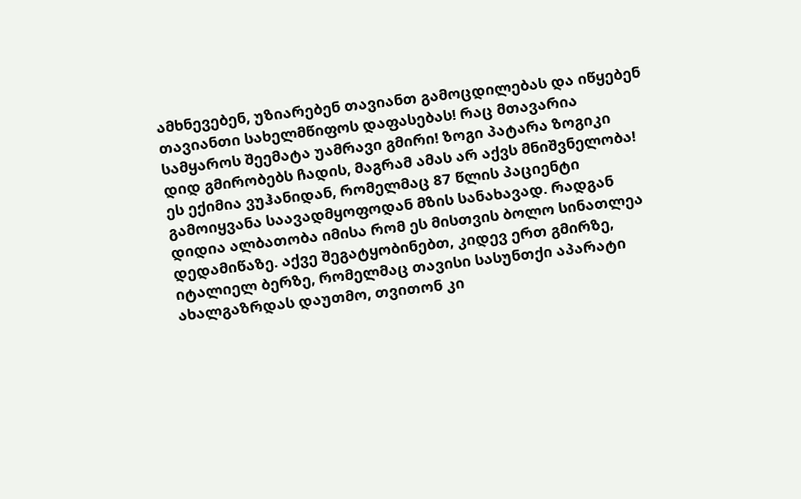ამხნევებენ, უზიარებენ თავიანთ გამოცდილებას და იწყებენ თავიანთი სახელმწიფოს დაფასებას! რაც მთავარია სამყაროს შეემატა უამრავი გმირი! ზოგი პატარა ზოგიკი დიდ გმირობებს ჩადის, მაგრამ ამას არ აქვს მნიშვნელობა!
ეს ექიმია ვუჰანიდან, რომელმაც 87 წლის პაციენტი გამოიყვანა საავადმყოფოდან მზის სანახავად. რადგან დიდია ალბათობა იმისა რომ ეს მისთვის ბოლო სინათლეა დედამიწაზე. აქვე შეგატყობინებთ, კიდევ ერთ გმირზე, იტალიელ ბერზე, რომელმაც თავისი სასუნთქი აპარატი ახალგაზრდას დაუთმო, თვითონ კი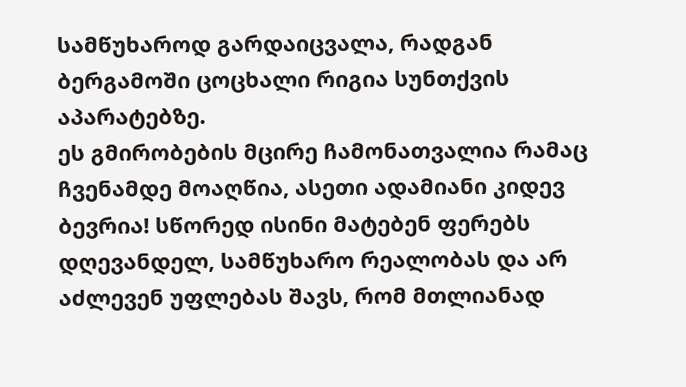სამწუხაროდ გარდაიცვალა, რადგან ბერგამოში ცოცხალი რიგია სუნთქვის აპარატებზე.
ეს გმირობების მცირე ჩამონათვალია რამაც ჩვენამდე მოაღწია, ასეთი ადამიანი კიდევ ბევრია! სწორედ ისინი მატებენ ფერებს დღევანდელ, სამწუხარო რეალობას და არ აძლევენ უფლებას შავს, რომ მთლიანად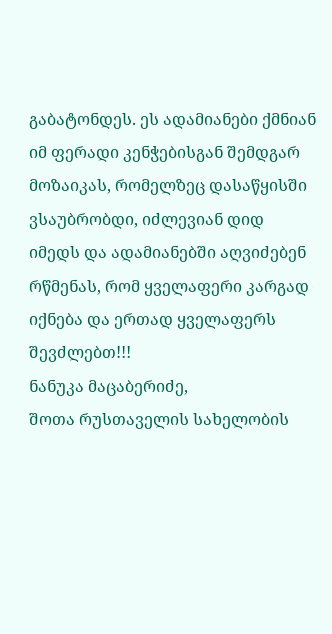გაბატონდეს. ეს ადამიანები ქმნიან იმ ფერადი კენჭებისგან შემდგარ მოზაიკას, რომელზეც დასაწყისში ვსაუბრობდი, იძლევიან დიდ იმედს და ადამიანებში აღვიძებენ რწმენას, რომ ყველაფერი კარგად იქნება და ერთად ყველაფერს შევძლებთ!!!
ნანუკა მაცაბერიძე,
შოთა რუსთაველის სახელობის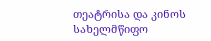თეატრისა და კინოს სახელმწიფო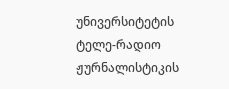უნივერსიტეტის ტელე-რადიო ჟურნალისტიკის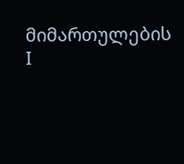მიმართულების I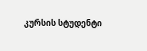კურსის სტუდენტი